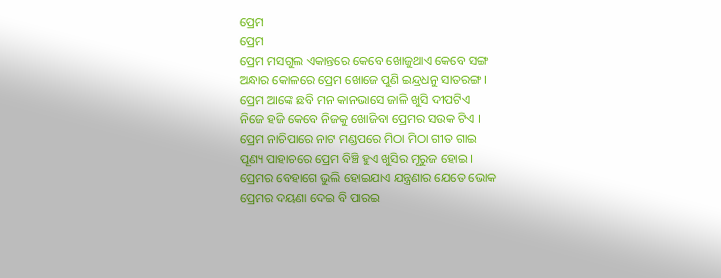ପ୍ରେମ
ପ୍ରେମ
ପ୍ରେମ ମସଗୁଲ ଏକାନ୍ତରେ କେବେ ଖୋଜୁଥାଏ କେବେ ସଙ୍ଗ
ଅନ୍ଧାର କୋଳରେ ପ୍ରେମ ଖୋଜେ ପୁଣି ଇନ୍ଦ୍ରଧନୁ ସାତରଙ୍ଗ ।
ପ୍ରେମ ଆଙ୍କେ ଛବି ମନ କାନଭାସେ ଜାଳି ଖୁସି ଦୀପଟିଏ
ନିଜେ ହଜି କେବେ ନିଜକୁ ଖୋଜିବା ପ୍ରେମର ସଉକ ଟିଏ ।
ପ୍ରେମ ନାଚିପାରେ ନାଟ ମଣ୍ଡପରେ ମିଠା ମିଠା ଗୀତ ଗାଇ
ପୂଣ୍ୟ ପାହାଚରେ ପ୍ରେମ ବିଞ୍ଚି ହୁଏ ଖୁସିର ମୂରୁଜ ହୋଇ ।
ପ୍ରେମର ବେହାଗେ ଭୁଲି ହୋଇଯାଏ ଯନ୍ତ୍ରଣାର ଯେତେ ଭୋକ
ପ୍ରେମର ଦୟଣା ଦେଇ ବି ପାରଇ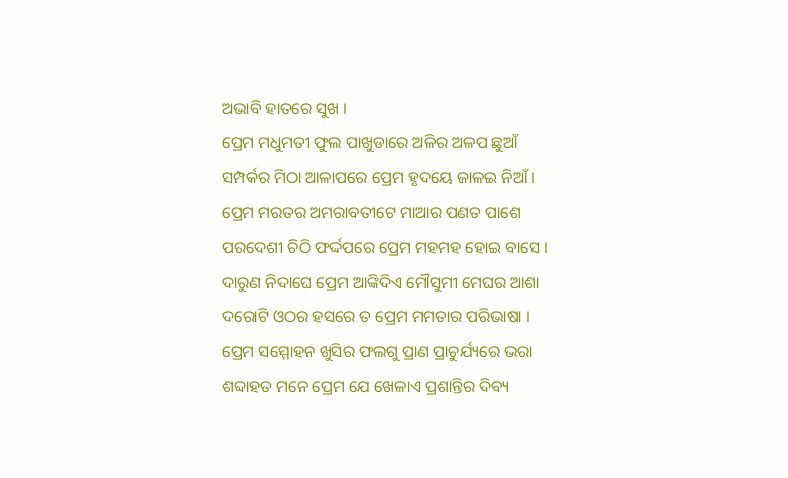ଅଭାବି ହାତରେ ସୁଖ ।
ପ୍ରେମ ମଧୁମତୀ ଫୁଲ ପାଖୁଡାରେ ଅଳିର ଅଳପ ଛୁଆଁ
ସମ୍ପର୍କର ମିଠା ଆଳାପରେ ପ୍ରେମ ହୃଦୟେ ଜାଳଇ ନିଆଁ ।
ପ୍ରେମ ମରତର ଅମରାବତୀଟେ ମାଆର ପଣତ ପାଶେ
ପରଦେଶୀ ଚିଠି ଫର୍ଦ୍ଦପରେ ପ୍ରେମ ମହମହ ହୋଇ ବାସେ ।
ଦାରୁଣ ନିଦାଘେ ପ୍ରେମ ଆଙ୍କିଦିଏ ମୌସୁମୀ ମେଘର ଆଶା
ଦରୋଟି ଓଠର ହସରେ ତ ପ୍ରେମ ମମତାର ପରିଭାଷା ।
ପ୍ରେମ ସମ୍ମୋହନ ଖୁସିର ଫଲଗୁ ପ୍ରାଣ ପ୍ରାଚୁର୍ଯ୍ୟରେ ଭରା
ଶବ୍ଦାହତ ମନେ ପ୍ରେମ ଯେ ଖେଳାଏ ପ୍ରଶାନ୍ତିର ଦିବ୍ୟ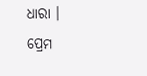ଧାରା ।
ପ୍ରେମ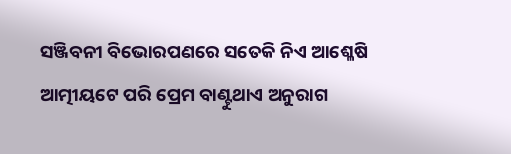ସଞ୍ଜିବନୀ ବିଭୋରପଣରେ ସତେକି ନିଏ ଆଶ୍ଳେଷି
ଆତ୍ମୀୟଟେ ପରି ପ୍ରେମ ବାଣ୍ଟୁଥାଏ ଅନୁରାଗ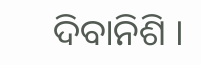ଦିବାନିଶି ।